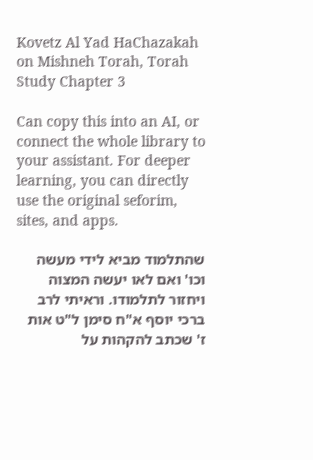Kovetz Al Yad HaChazakah on Mishneh Torah, Torah Study Chapter 3

Can copy this into an AI, or connect the whole library to your assistant. For deeper learning, you can directly use the original seforim, sites, and apps.

שהתלמוד מביא לידי מעשה וכו' ואם לאו יעשה המצוה ויחזור לתלמודו. וראיתי לרב ברכי יוסף א"ח סימן ל"ט אות ז' שכתב להקהות על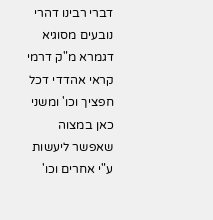דברי רבינו דהרי נובעים מסוגיא דגמרא מ"ק דרמי קראי אהדדי דכל חפציך וכו' ומשני כאן במצוה שאפשר ליעשות ע"י אחרים וכו'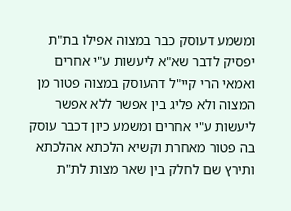ומשמע דעוסק כבר במצוה אפילו בת"ת יפסיק לדבר שא"א ליעשות ע"י אחרים ואמאי הרי קיי"ל דהעוסק במצוה פטור מן המצוה ולא פליג בין אפשר ללא אפשר ליעשות ע"י אחרים ומשמע כיון דכבר עוסק בה פטור מאחרת וקשיא הלכתא אהלכתא ותירץ שם לחלק בין שאר מצות לת"ת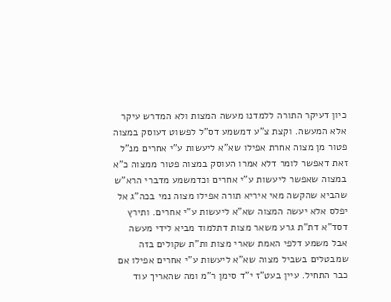כיון דעיקר התורה ללמדנו מעשה המצות ולא המדרש עיקר אלא המעשה. וקצת צ"ע דמשמע דס"ל לפשוט דעוסק במצוה פטור מן מצוה אחרת אפילו שא"א ליעשות ע"י אחרים מנ"ל זאת דאפשר לומר דלא אמרו העוסק במצוה פטור ממצוה כ"א במצוה שאפשר ליעשות ע"י אחרים וכדמשמע מדברי הרא"ש שהביא שהקשה מאי איריא תורה אפילו מצוה נמי בכה"ג אל יפלס אלא יעשה המצוה שא"א ליעשות ע"י אחרים. ותירץ דסד"א דת"ת גרע משאר מצות דתלמוד מביא לידי מעשה אבל משמע דלפי האמת שארי מצות ות"ת שקולים בזה שמבטלים בשביל מצוה שא"א ליעשות ע"י אחרים אפילו אם כבר התחיל. עיין בעט"ז י"ד סימן ר"מ ומה שהאריך עוד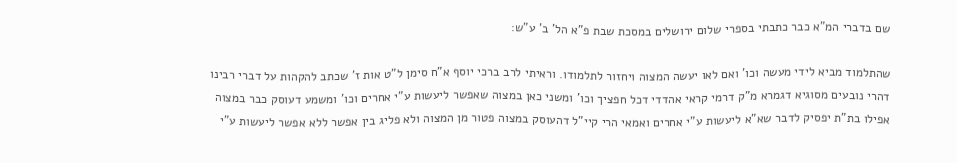שם בדברי המ"א כבר כתבתי בספרי שלום ירושלים במסכת שבת פ"א הל' ב' ע"ש:

שהתלמוד מביא לידי מעשה וכו' ואם לאו יעשה המצוה ויחזור לתלמודו. וראיתי לרב ברכי יוסף א"ח סימן ל"ט אות ז' שכתב להקהות על דברי רבינו דהרי נובעים מסוגיא דגמרא מ"ק דרמי קראי אהדדי דכל חפציך וכו' ומשני כאן במצוה שאפשר ליעשות ע"י אחרים וכו' ומשמע דעוסק כבר במצוה אפילו בת"ת יפסיק לדבר שא"א ליעשות ע"י אחרים ואמאי הרי קיי"ל דהעוסק במצוה פטור מן המצוה ולא פליג בין אפשר ללא אפשר ליעשות ע"י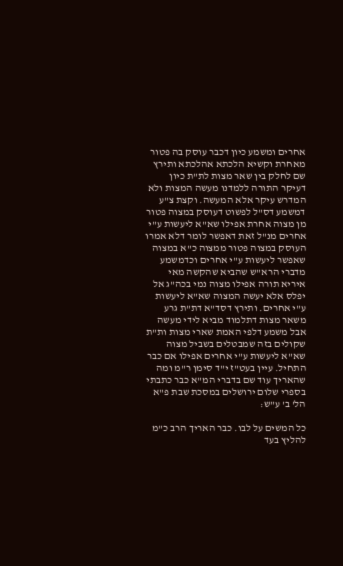אחרים ומשמע כיון דכבר עוסק בה פטור מאחרת וקשיא הלכתא אהלכתא ותירץ שם לחלק בין שאר מצות לת"ת כיון דעיקר התורה ללמדנו מעשה המצות ולא המדרש עיקר אלא המעשה. וקצת צ"ע דמשמע דס"ל לפשוט דעוסק במצוה פטור מן מצוה אחרת אפילו שא"א ליעשות ע"י אחרים מנ"ל זאת דאפשר לומר דלא אמרו העוסק במצוה פטור ממצוה כ"א במצוה שאפשר ליעשות ע"י אחרים וכדמשמע מדברי הרא"ש שהביא שהקשה מאי איריא תורה אפילו מצוה נמי בכה"ג אל יפלס אלא יעשה המצוה שא"א ליעשות ע"י אחרים. ותירץ דסד"א דת"ת גרע משאר מצות דתלמוד מביא לידי מעשה אבל משמע דלפי האמת שארי מצות ות"ת שקולים בזה שמבטלים בשביל מצוה שא"א ליעשות ע"י אחרים אפילו אם כבר התחיל. עיין בעט"ז י"ד סימן ר"מ ומה שהאריך עוד שם בדברי המ"א כבר כתבתי בספרי שלום ירושלים במסכת שבת פ"א הל' ב' ע"ש:

כל המשים על לבו. כבר האריך הרב כ"מ להליץ בעד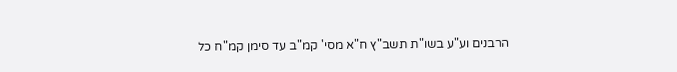הרבנים וע"ע בשו"ת תשב"ץ ח"א מסי' קמ"ב עד סימן קמ"ח כל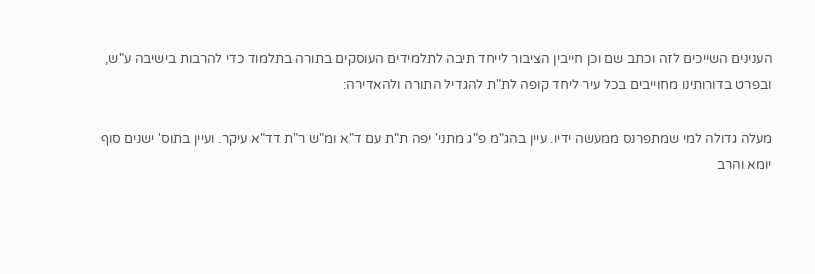הענינים השייכים לזה וכתב שם וכן חייבין הציבור לייחד תיבה לתלמידים העוסקים בתורה בתלמוד כדי להרבות בישיבה ע"ש, ובפרט בדורותינו מחוייבים בכל עיר ליחד קופה לת"ת להגדיל התורה ולהאדירה:

מעלה גדולה למי שמתפרנס ממעשה ידיו. עיין בהג"מ פ"ג מתני' יפה ת"ת עם ד"א ומ"ש ר"ת דד"א עיקר. ועיין בתוס' ישנים סוף יומא והרב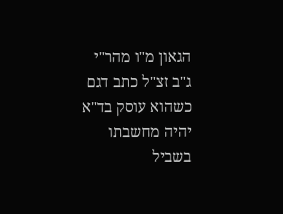הגאון מ"ו מהר"י ג"ב זצ"ל כתב דגם כשהוא עוסק בד"א יהיה מחשבתו בשביל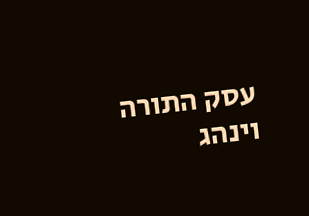עסק התורה וינהג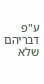ע"פ דבריהם שלא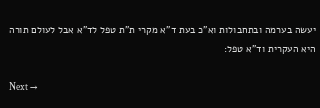יעשה בערמה ובתחבולות וא"כ בעת ד"א מקרי ת"ת טפל לד"א אבל לעולם תורה היא העקרית וד"א טפל:

Next →